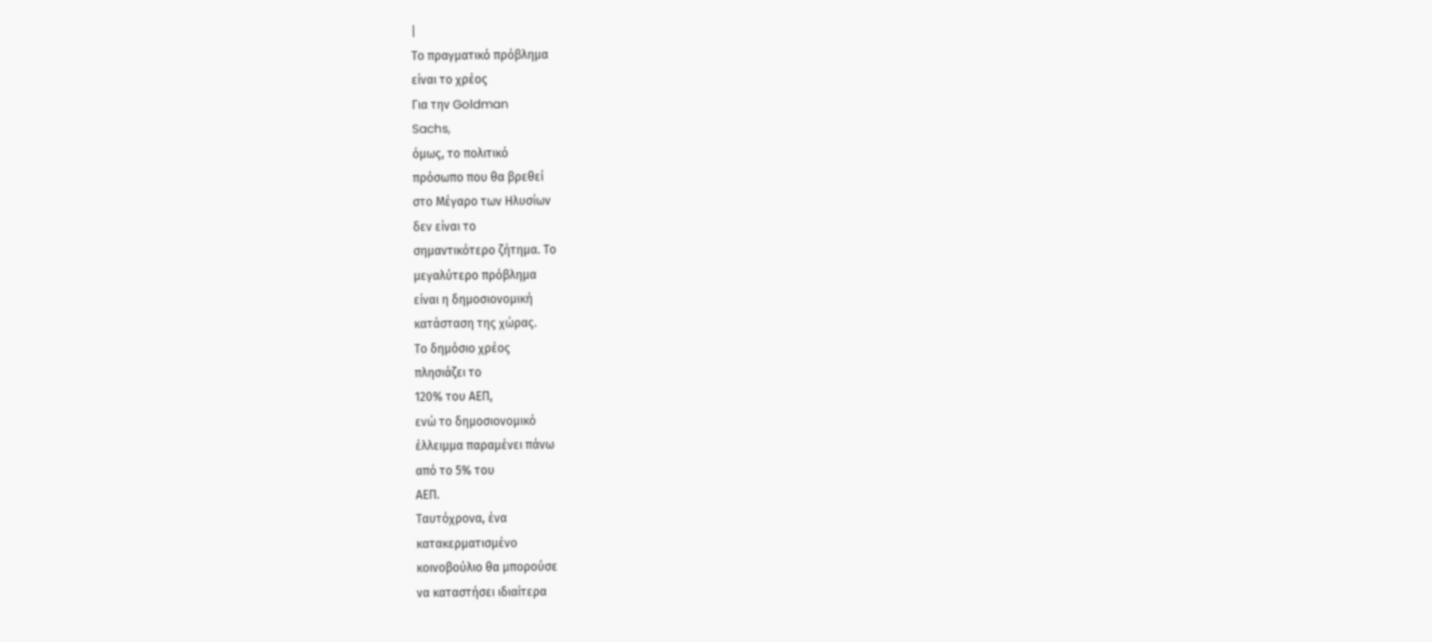|
Το πραγματικό πρόβλημα
είναι το χρέος
Για την Goldman
Sachs,
όμως, το πολιτικό
πρόσωπο που θα βρεθεί
στο Μέγαρο των Ηλυσίων
δεν είναι το
σημαντικότερο ζήτημα. Το
μεγαλύτερο πρόβλημα
είναι η δημοσιονομική
κατάσταση της χώρας.
Το δημόσιο χρέος
πλησιάζει το
120% του ΑΕΠ,
ενώ το δημοσιονομικό
έλλειμμα παραμένει πάνω
από το 5% του
ΑΕΠ.
Ταυτόχρονα, ένα
κατακερματισμένο
κοινοβούλιο θα μπορούσε
να καταστήσει ιδιαίτερα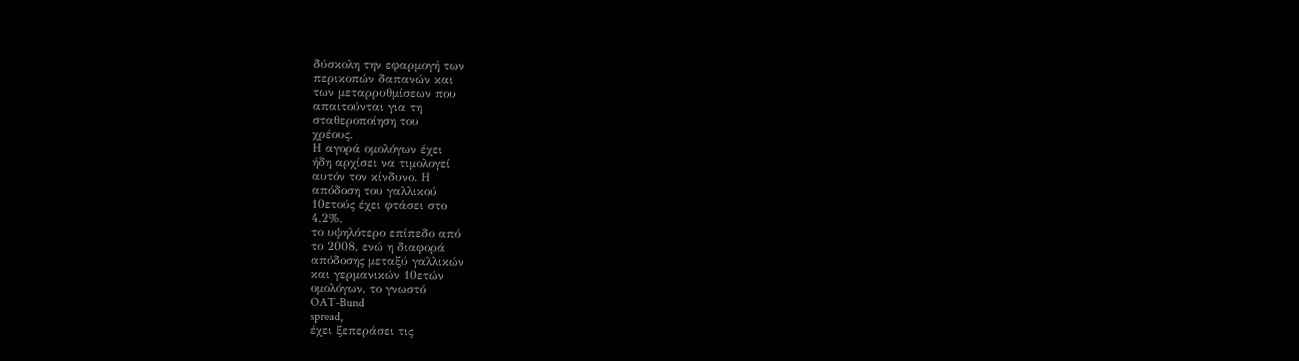δύσκολη την εφαρμογή των
περικοπών δαπανών και
των μεταρρυθμίσεων που
απαιτούνται για τη
σταθεροποίηση του
χρέους.
Η αγορά ομολόγων έχει
ήδη αρχίσει να τιμολογεί
αυτόν τον κίνδυνο. Η
απόδοση του γαλλικού
10ετούς έχει φτάσει στο
4,2%,
το υψηλότερο επίπεδο από
το 2008, ενώ η διαφορά
απόδοσης μεταξύ γαλλικών
και γερμανικών 10ετών
ομολόγων, το γνωστό
OAT-Bund
spread,
έχει ξεπεράσει τις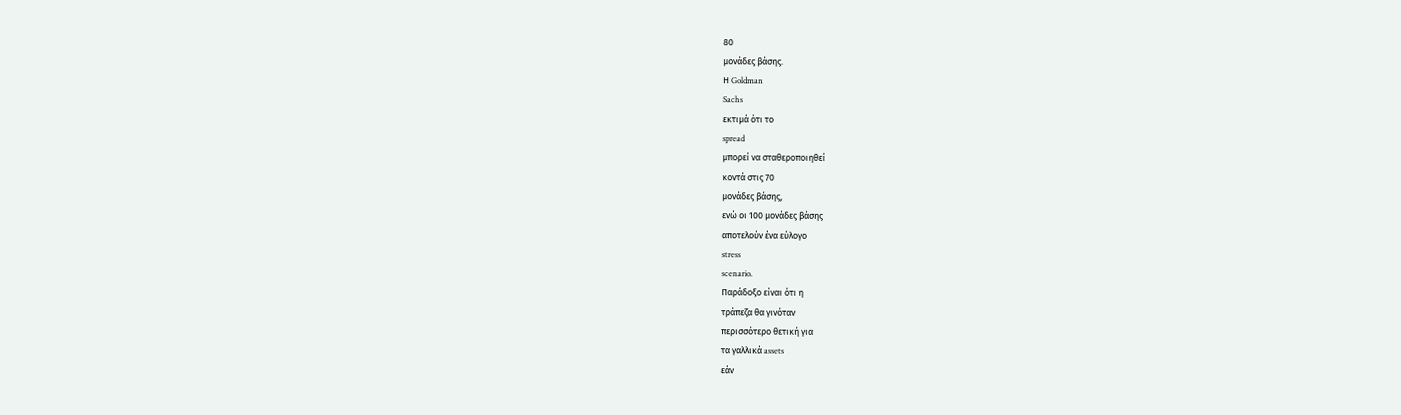80
μονάδες βάσης.
Η Goldman
Sachs
εκτιμά ότι το
spread
μπορεί να σταθεροποιηθεί
κοντά στις 70
μονάδες βάσης,
ενώ οι 100 μονάδες βάσης
αποτελούν ένα εύλογο
stress
scenario.
Παράδοξο είναι ότι η
τράπεζα θα γινόταν
περισσότερο θετική για
τα γαλλικά assets
εάν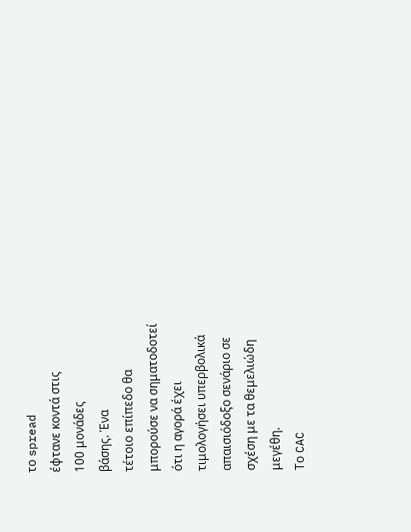το spread
έφτανε κοντά στις
100 μονάδες
βάσης. Ένα
τέτοιο επίπεδο θα
μπορούσε να σηματοδοτεί
ότι η αγορά έχει
τιμολογήσει υπερβολικά
απαισιόδοξο σενάριο σε
σχέση με τα θεμελιώδη
μεγέθη.
Το CAC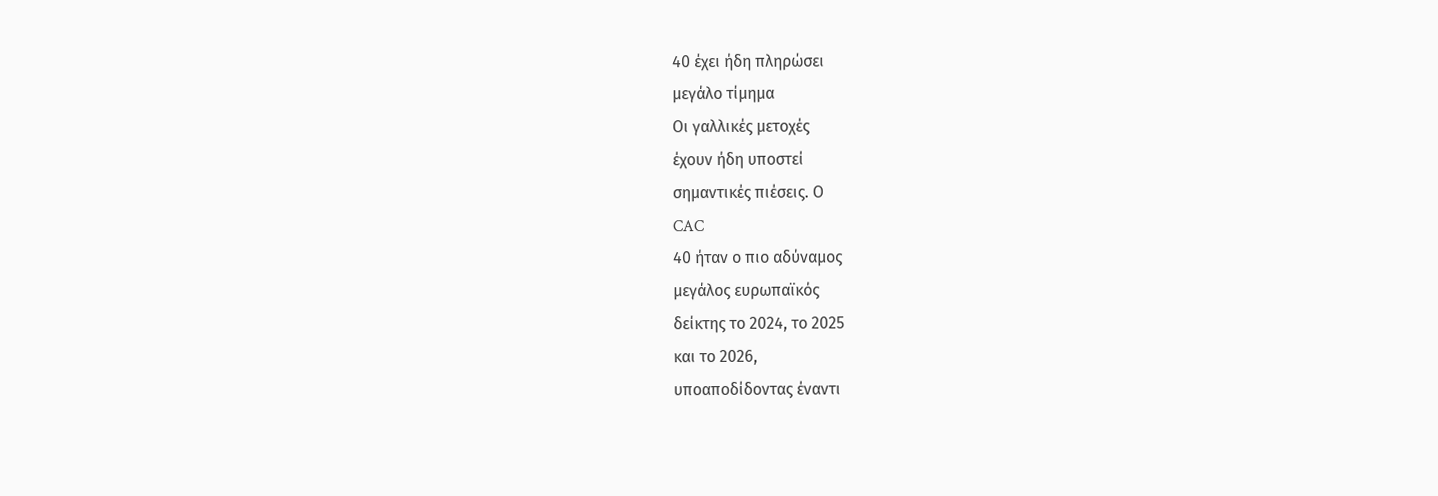40 έχει ήδη πληρώσει
μεγάλο τίμημα
Οι γαλλικές μετοχές
έχουν ήδη υποστεί
σημαντικές πιέσεις. Ο
CAC
40 ήταν ο πιο αδύναμος
μεγάλος ευρωπαϊκός
δείκτης το 2024, το 2025
και το 2026,
υποαποδίδοντας έναντι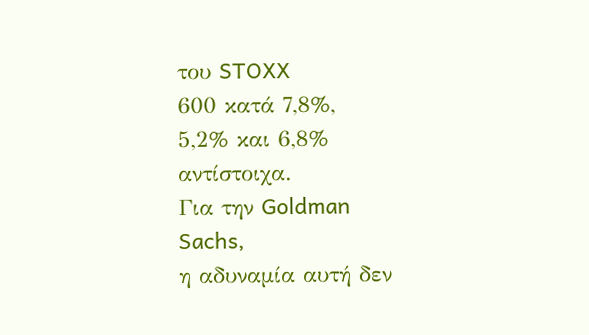του STOXX
600 κατά 7,8%,
5,2% και 6,8%
αντίστοιχα.
Για την Goldman
Sachs,
η αδυναμία αυτή δεν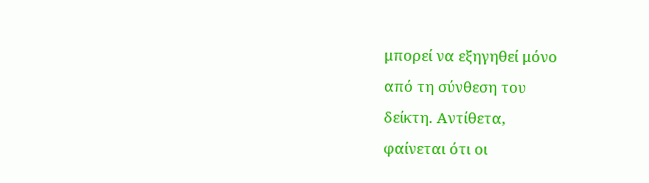μπορεί να εξηγηθεί μόνο
από τη σύνθεση του
δείκτη. Αντίθετα,
φαίνεται ότι οι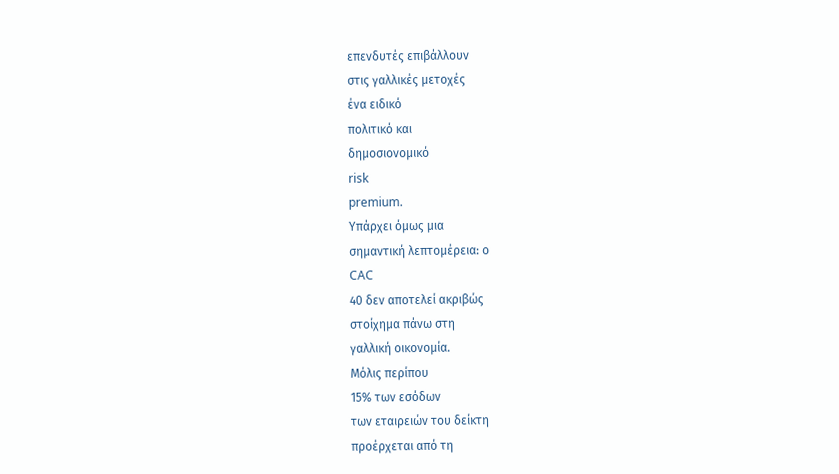επενδυτές επιβάλλουν
στις γαλλικές μετοχές
ένα ειδικό
πολιτικό και
δημοσιονομικό
risk
premium.
Υπάρχει όμως μια
σημαντική λεπτομέρεια: ο
CAC
40 δεν αποτελεί ακριβώς
στοίχημα πάνω στη
γαλλική οικονομία.
Μόλις περίπου
15% των εσόδων
των εταιρειών του δείκτη
προέρχεται από τη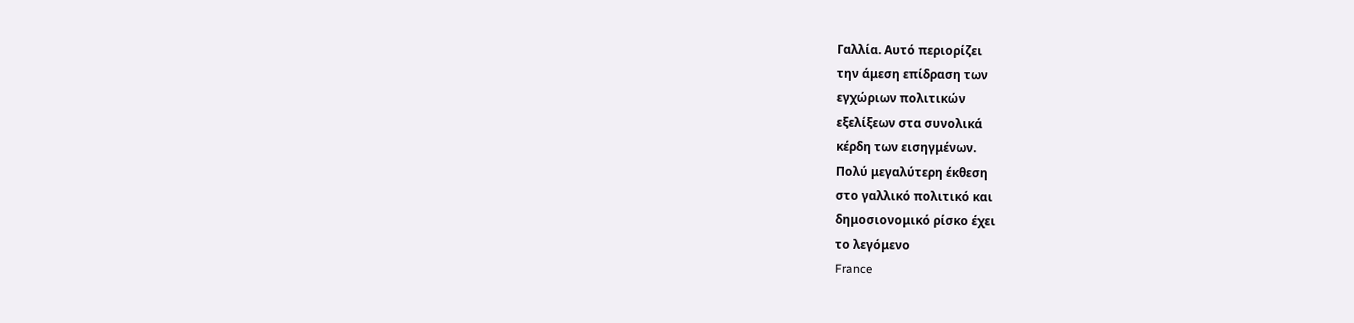Γαλλία. Αυτό περιορίζει
την άμεση επίδραση των
εγχώριων πολιτικών
εξελίξεων στα συνολικά
κέρδη των εισηγμένων.
Πολύ μεγαλύτερη έκθεση
στο γαλλικό πολιτικό και
δημοσιονομικό ρίσκο έχει
το λεγόμενο
France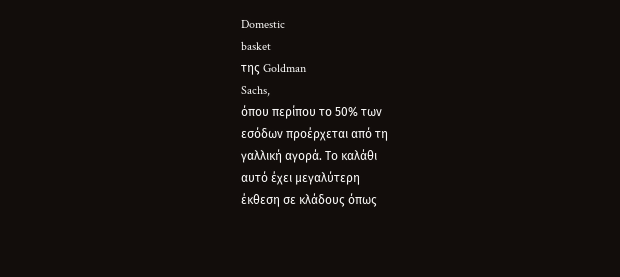Domestic
basket
της Goldman
Sachs,
όπου περίπου το 50% των
εσόδων προέρχεται από τη
γαλλική αγορά. Το καλάθι
αυτό έχει μεγαλύτερη
έκθεση σε κλάδους όπως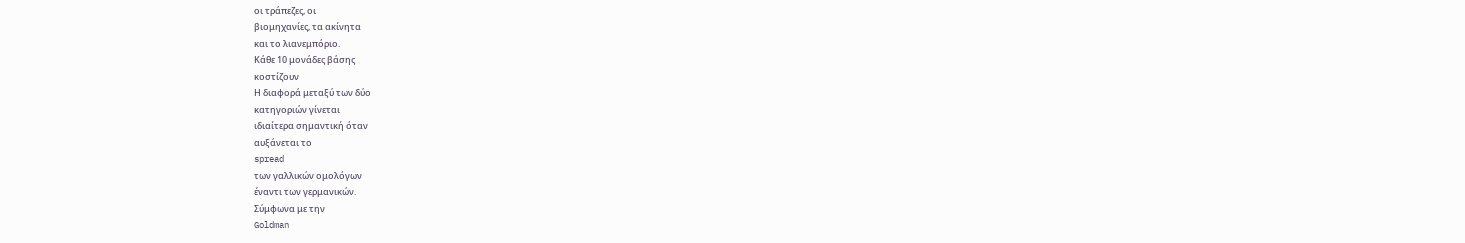οι τράπεζες, οι
βιομηχανίες, τα ακίνητα
και το λιανεμπόριο.
Κάθε 10 μονάδες βάσης
κοστίζουν
Η διαφορά μεταξύ των δύο
κατηγοριών γίνεται
ιδιαίτερα σημαντική όταν
αυξάνεται το
spread
των γαλλικών ομολόγων
έναντι των γερμανικών.
Σύμφωνα με την
Goldman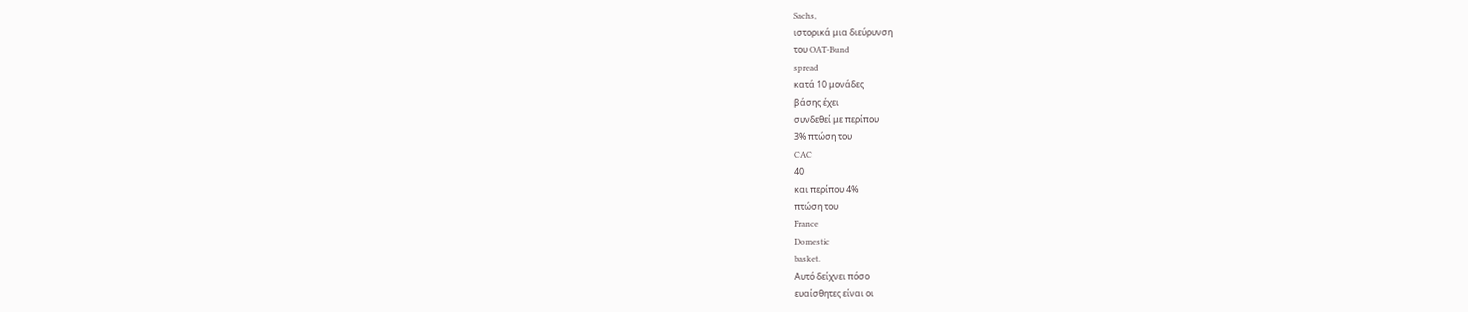Sachs,
ιστορικά μια διεύρυνση
του OAT-Bund
spread
κατά 10 μονάδες
βάσης έχει
συνδεθεί με περίπου
3% πτώση του
CAC
40
και περίπου 4%
πτώση του
France
Domestic
basket.
Αυτό δείχνει πόσο
ευαίσθητες είναι οι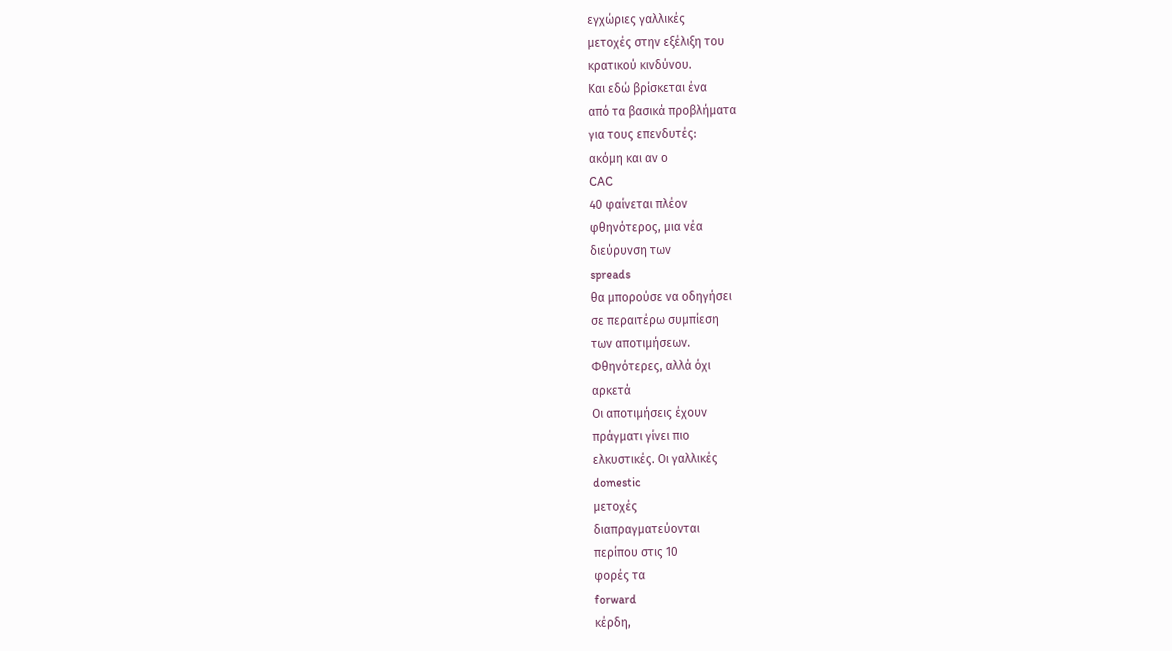εγχώριες γαλλικές
μετοχές στην εξέλιξη του
κρατικού κινδύνου.
Και εδώ βρίσκεται ένα
από τα βασικά προβλήματα
για τους επενδυτές:
ακόμη και αν ο
CAC
40 φαίνεται πλέον
φθηνότερος, μια νέα
διεύρυνση των
spreads
θα μπορούσε να οδηγήσει
σε περαιτέρω συμπίεση
των αποτιμήσεων.
Φθηνότερες, αλλά όχι
αρκετά
Οι αποτιμήσεις έχουν
πράγματι γίνει πιο
ελκυστικές. Οι γαλλικές
domestic
μετοχές
διαπραγματεύονται
περίπου στις 10
φορές τα
forward
κέρδη,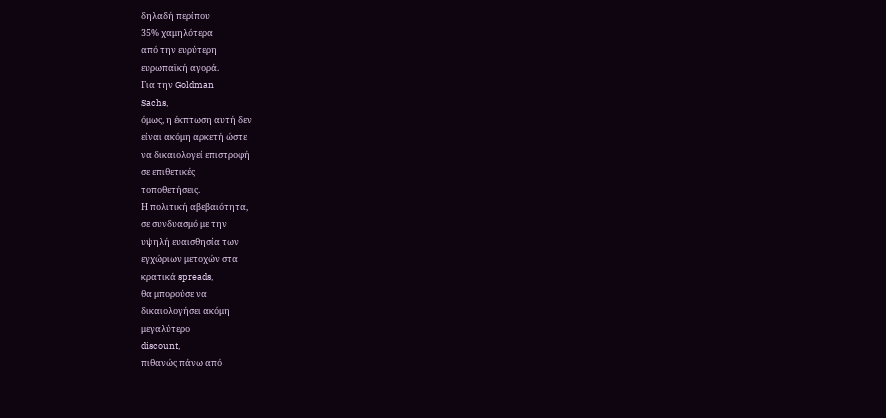δηλαδή περίπου
35% χαμηλότερα
από την ευρύτερη
ευρωπαϊκή αγορά.
Για την Goldman
Sachs,
όμως, η έκπτωση αυτή δεν
είναι ακόμη αρκετή ώστε
να δικαιολογεί επιστροφή
σε επιθετικές
τοποθετήσεις.
Η πολιτική αβεβαιότητα,
σε συνδυασμό με την
υψηλή ευαισθησία των
εγχώριων μετοχών στα
κρατικά spreads,
θα μπορούσε να
δικαιολογήσει ακόμη
μεγαλύτερο
discount,
πιθανώς πάνω από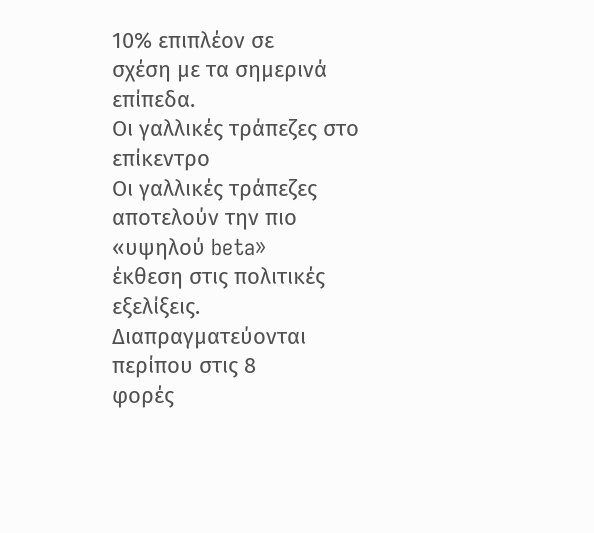10% επιπλέον σε
σχέση με τα σημερινά
επίπεδα.
Οι γαλλικές τράπεζες στο
επίκεντρο
Οι γαλλικές τράπεζες
αποτελούν την πιο
«υψηλού beta»
έκθεση στις πολιτικές
εξελίξεις.
Διαπραγματεύονται
περίπου στις 8
φορές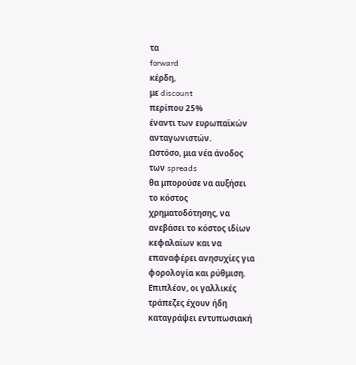τα
forward
κέρδη,
με discount
περίπου 25%
έναντι των ευρωπαϊκών
ανταγωνιστών.
Ωστόσο, μια νέα άνοδος
των spreads
θα μπορούσε να αυξήσει
το κόστος
χρηματοδότησης, να
ανεβάσει το κόστος ιδίων
κεφαλαίων και να
επαναφέρει ανησυχίες για
φορολογία και ρύθμιση.
Επιπλέον, οι γαλλικές
τράπεζες έχουν ήδη
καταγράψει εντυπωσιακή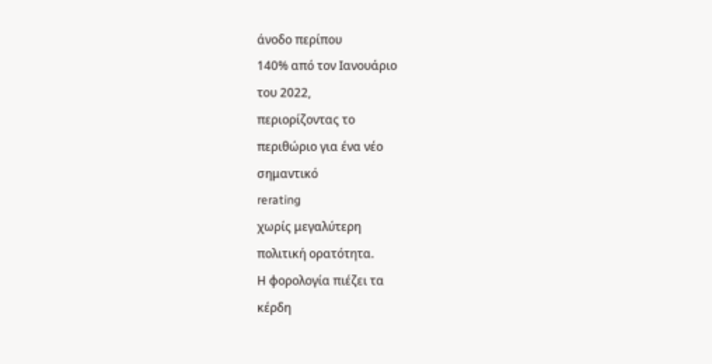άνοδο περίπου
140% από τον Ιανουάριο
του 2022,
περιορίζοντας το
περιθώριο για ένα νέο
σημαντικό
rerating
χωρίς μεγαλύτερη
πολιτική ορατότητα.
Η φορολογία πιέζει τα
κέρδη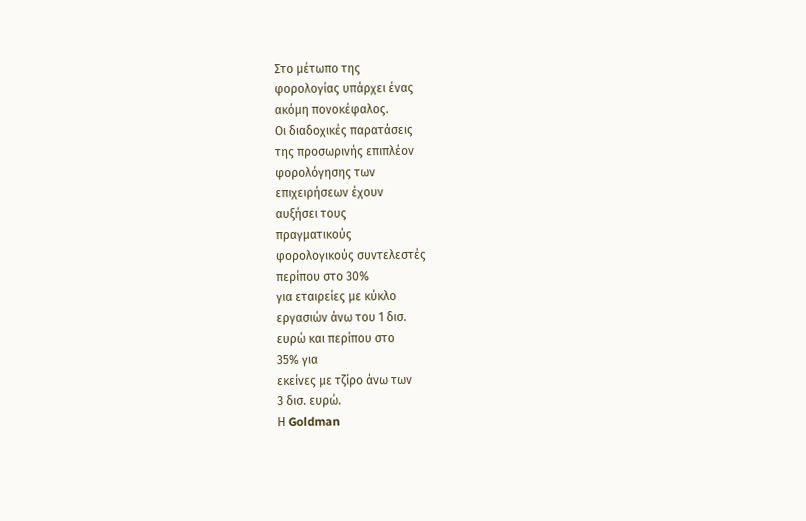Στο μέτωπο της
φορολογίας υπάρχει ένας
ακόμη πονοκέφαλος.
Οι διαδοχικές παρατάσεις
της προσωρινής επιπλέον
φορολόγησης των
επιχειρήσεων έχουν
αυξήσει τους
πραγματικούς
φορολογικούς συντελεστές
περίπου στο 30%
για εταιρείες με κύκλο
εργασιών άνω του 1 δισ.
ευρώ και περίπου στο
35% για
εκείνες με τζίρο άνω των
3 δισ. ευρώ.
Η Goldman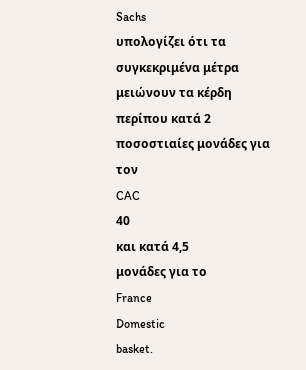Sachs
υπολογίζει ότι τα
συγκεκριμένα μέτρα
μειώνουν τα κέρδη
περίπου κατά 2
ποσοστιαίες μονάδες για
τον
CAC
40
και κατά 4,5
μονάδες για το
France
Domestic
basket.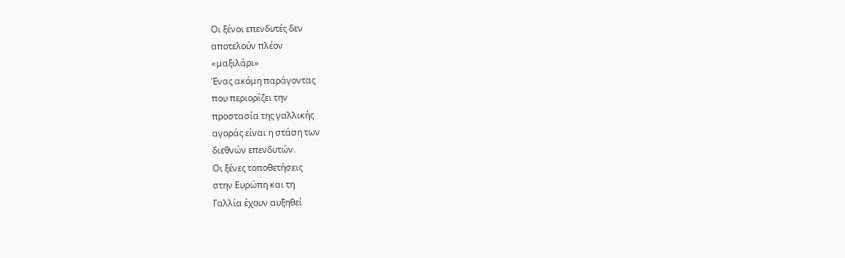Οι ξένοι επενδυτές δεν
αποτελούν πλέον
«μαξιλάρι»
Ένας ακόμη παράγοντας
που περιορίζει την
προστασία της γαλλικής
αγοράς είναι η στάση των
διεθνών επενδυτών.
Οι ξένες τοποθετήσεις
στην Ευρώπη και τη
Γαλλία έχουν αυξηθεί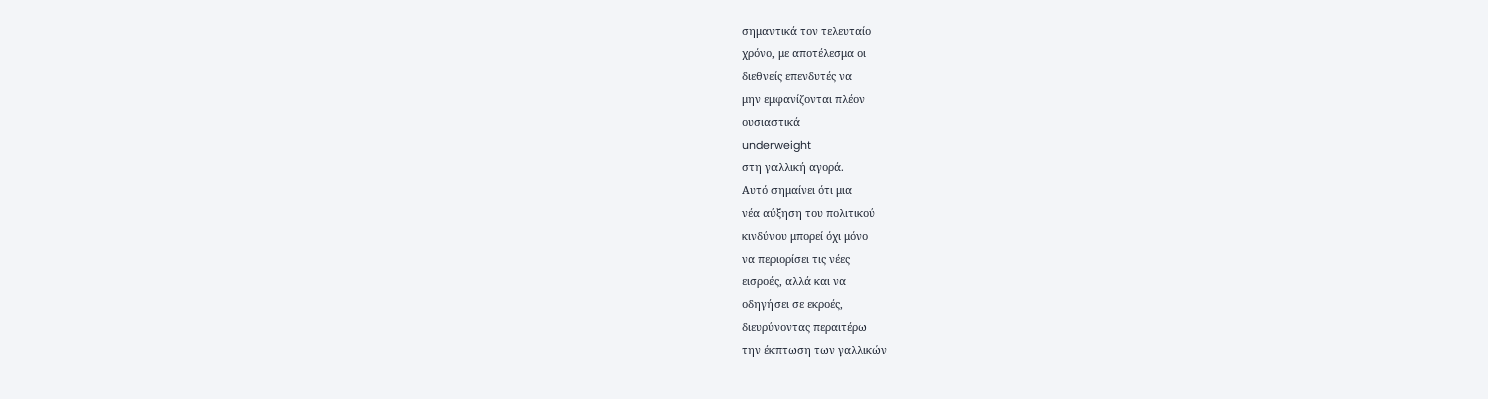σημαντικά τον τελευταίο
χρόνο, με αποτέλεσμα οι
διεθνείς επενδυτές να
μην εμφανίζονται πλέον
ουσιαστικά
underweight
στη γαλλική αγορά.
Αυτό σημαίνει ότι μια
νέα αύξηση του πολιτικού
κινδύνου μπορεί όχι μόνο
να περιορίσει τις νέες
εισροές, αλλά και να
οδηγήσει σε εκροές,
διευρύνοντας περαιτέρω
την έκπτωση των γαλλικών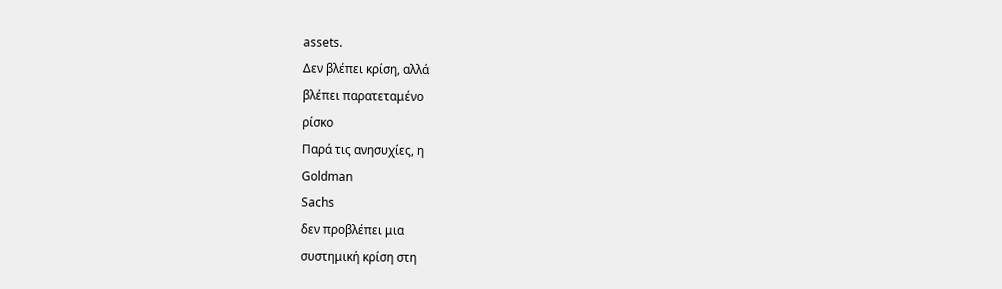assets.
Δεν βλέπει κρίση, αλλά
βλέπει παρατεταμένο
ρίσκο
Παρά τις ανησυχίες, η
Goldman
Sachs
δεν προβλέπει μια
συστημική κρίση στη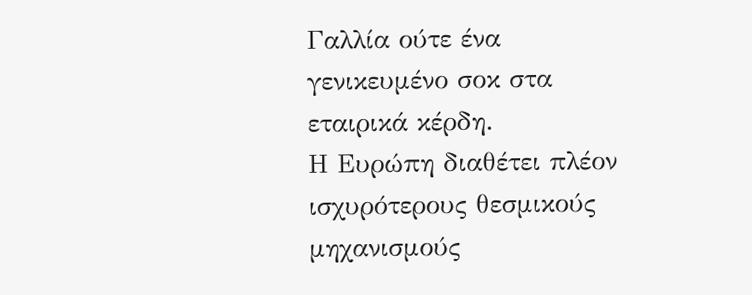Γαλλία ούτε ένα
γενικευμένο σοκ στα
εταιρικά κέρδη.
Η Ευρώπη διαθέτει πλέον
ισχυρότερους θεσμικούς
μηχανισμούς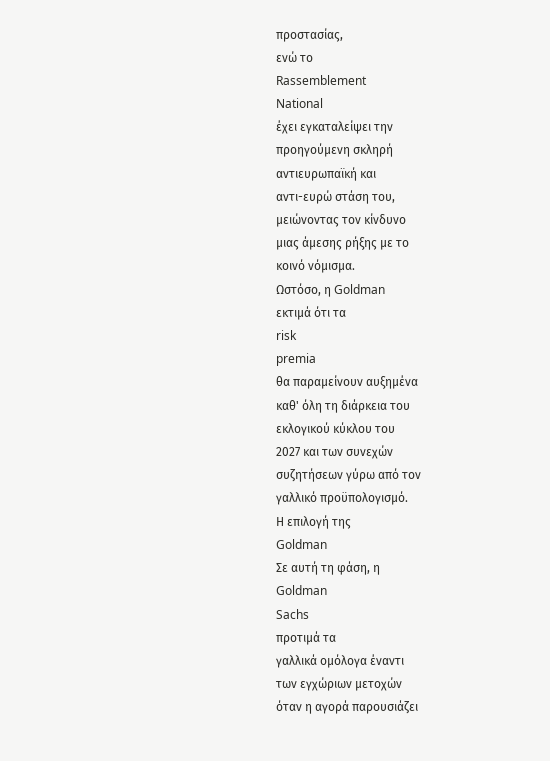προστασίας,
ενώ το
Rassemblement
National
έχει εγκαταλείψει την
προηγούμενη σκληρή
αντιευρωπαϊκή και
αντι-ευρώ στάση του,
μειώνοντας τον κίνδυνο
μιας άμεσης ρήξης με το
κοινό νόμισμα.
Ωστόσο, η Goldman
εκτιμά ότι τα
risk
premia
θα παραμείνουν αυξημένα
καθ' όλη τη διάρκεια του
εκλογικού κύκλου του
2027 και των συνεχών
συζητήσεων γύρω από τον
γαλλικό προϋπολογισμό.
Η επιλογή της
Goldman
Σε αυτή τη φάση, η
Goldman
Sachs
προτιμά τα
γαλλικά ομόλογα έναντι
των εγχώριων μετοχών
όταν η αγορά παρουσιάζει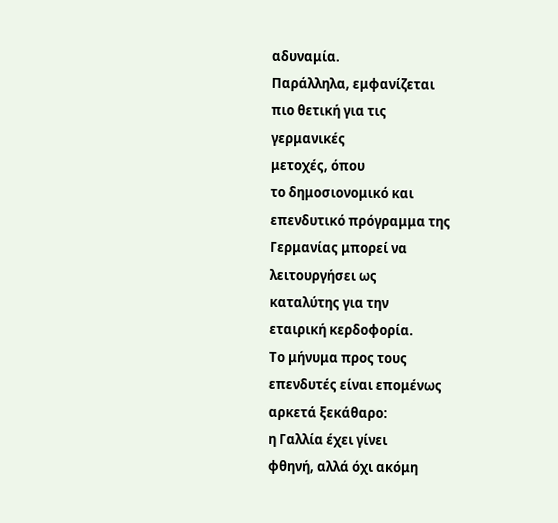αδυναμία.
Παράλληλα, εμφανίζεται
πιο θετική για τις
γερμανικές
μετοχές, όπου
το δημοσιονομικό και
επενδυτικό πρόγραμμα της
Γερμανίας μπορεί να
λειτουργήσει ως
καταλύτης για την
εταιρική κερδοφορία.
Το μήνυμα προς τους
επενδυτές είναι επομένως
αρκετά ξεκάθαρο:
η Γαλλία έχει γίνει
φθηνή, αλλά όχι ακόμη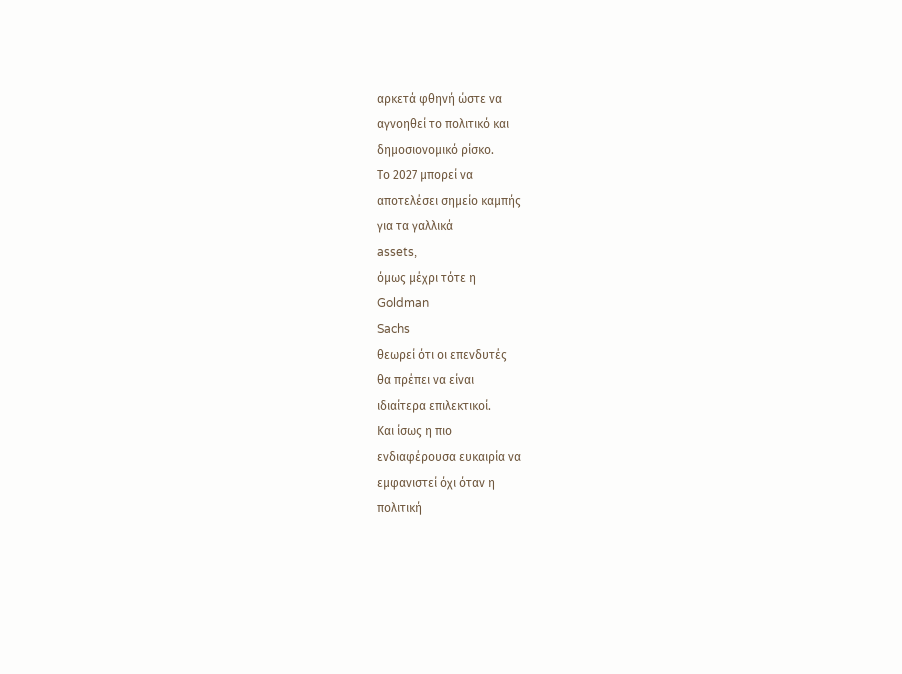αρκετά φθηνή ώστε να
αγνοηθεί το πολιτικό και
δημοσιονομικό ρίσκο.
Το 2027 μπορεί να
αποτελέσει σημείο καμπής
για τα γαλλικά
assets,
όμως μέχρι τότε η
Goldman
Sachs
θεωρεί ότι οι επενδυτές
θα πρέπει να είναι
ιδιαίτερα επιλεκτικοί.
Και ίσως η πιο
ενδιαφέρουσα ευκαιρία να
εμφανιστεί όχι όταν η
πολιτική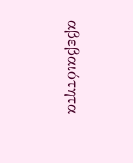αβεβαιότητα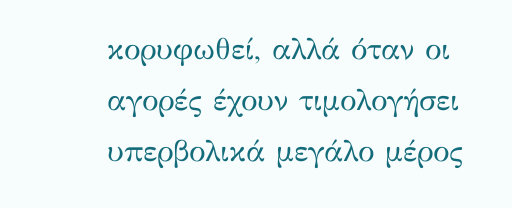κορυφωθεί, αλλά όταν οι
αγορές έχουν τιμολογήσει
υπερβολικά μεγάλο μέρος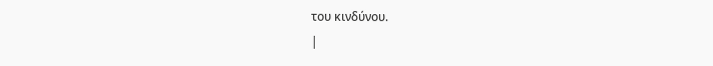του κινδύνου.
|